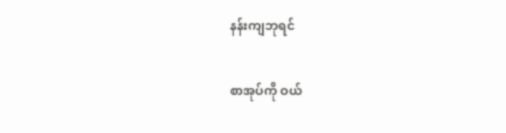နန်းကျဘုရင်

စာအုပ်ကို ဝယ်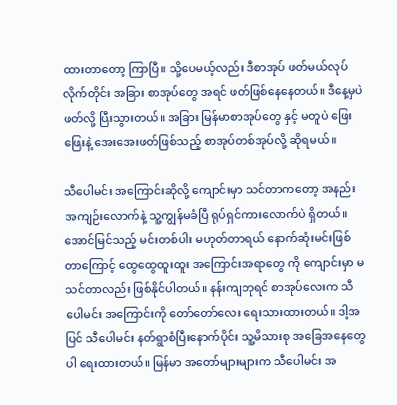ထားတာတော့ ကြာပြီ။ သို့ပေမယ့်လည်း ဒီစာအုပ် ဖတ်မယ်လုပ်လိုက်တိုင်း အခြား စာအုပ်တွေ အရင် ဖတ်ဖြစ်နေနေတယ်။ ဒီနေ့မှပဲ ဖတ်လို့ ပြီးသွားတယ်။ အခြား မြန်မာစာအုပ်တွေ နှင့် မတူပဲ ဖြေးဖြေးနဲ့ အေးအေးဖတ်ဖြစ်သည့် စာအုပ်တစ်အုပ်လို့ ဆိုရမယ်။

သီပေါမင်း အကြောင်းဆိုလို့ ကျောင်းမှာ သင်တာကတော့ အနည်းအကျဉ်းလောက်နဲ့ သူ့ကျွန်မခံပြီ ရုပ်ရှင်ကားလောက်ပဲ ရှိတယ်။ အောင်မြင်သည့် မင်းတစ်ပါး မဟုတ်တာရယ် နောက်ဆုံးမင်းဖြစ်တာကြောင့် ထွေထွေထူးထူး အကြောင်းအရာတွေ ကို ကျောင်းမှာ မသင်တာလည်း ဖြစ်နိုင်ပါတယ်။ နန်းကျဘုရင် စာအုပ်လေးက သီပေါမင်း အကြောင်းကို တော်တော်လေး ရေးသားထားတယ်။ ဒါ့အပြင် သီပေါမင်း နတ်ရွာစံပြီးနောက်ပိုင်း သူ့မိသားစု အခြေအနေတွေပါ ရေးထားတယ်။ မြန်မာ အတော်များများက သီပေါမင်း အ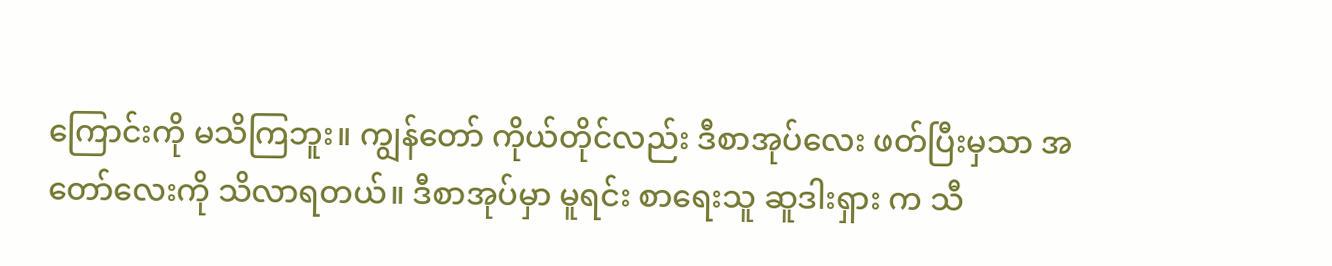ကြောင်းကို မသိကြဘူး။ ကျွန်တော် ကိုယ်တိုင်လည်း ဒီစာအုပ်လေး ဖတ်ပြီးမှသာ အတော်လေးကို သိလာရတယ်။ ဒီစာအုပ်မှာ မူရင်း စာရေးသူ ဆူဒါးရှား က သီ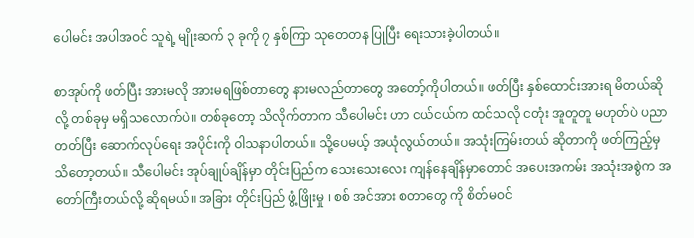ပေါမင်း အပါအဝင် သူရဲ့ မျိုးဆက် ၃ ခုကို ၇ နှစ်ကြာ သုတေတန ပြုပြီး ရေးသားခဲ့ပါတယ်။

စာအုပ်ကို ဖတ်ပြီး အားမလို အားမရဖြစ်တာတွေ နားမလည်တာတွေ အတော့်ကိုပါတယ်။ ဖတ်ပြီး နှစ်ထောင်းအားရ မိတယ်ဆိုလို့ တစ်ခုမှ မရှိသလောက်ပဲ။ တစ်ခုတော့ သိလိုက်တာက သီပေါမင်း ဟာ ငယ်ငယ်က ထင်သလို ငတုံး အူတူတူ မဟုတ်ပဲ ပညာတတ်ပြီး ဆောက်လုပ်ရေး အပိုင်းကို ဝါသနာပါတယ်။ သို့ပေမယ့် အယုံလွယ်တယ်။ အသုံးကြမ်းတယ် ဆိုတာကို ဖတ်ကြည့်မှ သိတော့တယ်။ သီပေါမင်း အုပ်ချုပ်ချိန်မှာ တိုင်းပြည်က သေးသေးလေး ကျန်နေချိန်မှာတောင် အပေးအကမ်း အသုံးအစွဲက အတော်ကြီးတယ်လို့ ဆိုရမယ်။ အခြား တိုင်းပြည် ဖွံ့ဖြိုးမှု ၊ စစ် အင်အား စတာတွေ ကို စိတ်မဝင်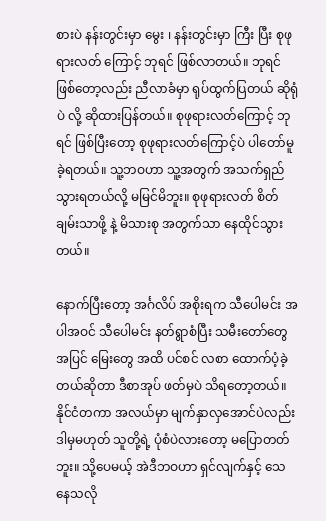စားပဲ နန်းတွင်းမှာ မွေး ၊ နန်းတွင်းမှာ ကြီး ပြီး စုဖုရားလတ် ကြောင့် ဘုရင် ဖြစ်လာတယ်။ ဘုရင် ဖြစ်တော့လည်း ညီလာခံမှာ ရုပ်ထွက်ပြတယ် ဆိုရုံပဲ လို့ ဆိုထားပြန်တယ်။ စုဖုရားလတ်ကြောင့် ဘုရင် ဖြစ်ပြီးတော့ စုဖုရားလတ်ကြောင့်ပဲ ပါတော်မူ ခဲ့ရတယ်။ သူ့ဘဝဟာ သူ့အတွက် အသက်ရှည်သွားရတယ်လို့ မမြင်မိဘူး။ စုဖုရားလတ် စိတ်ချမ်းသာဖို့ နဲ့ မိသားစု အတွက်သာ နေထိုင်သွားတယ်။

နောက်ပြီးတော့ အင်္ဂလိပ် အစိုးရက သီပေါမင်း အပါအဝင် သီပေါမင်း နတ်ရွာစံပြီး သမီးတော်တွေ အပြင် မြေးတွေ အထိ ပင်စင် လစာ ထောက်ပံ့ခဲ့တယ်ဆိုတာ ဒီစာအုပ် ဖတ်မှပဲ သိရတော့တယ်။ နိုင်ငံတကာ အလယ်မှာ မျက်နှာလှအောင်ပဲလည်း ဒါမှမဟုတ် သူတို့ရဲ့ ပုံစံပဲလားတော့ မပြောတတ်ဘူး။ သို့ပေမယ့် အဲဒီဘဝဟာ ရှင်လျက်နှင့် သေနေသလို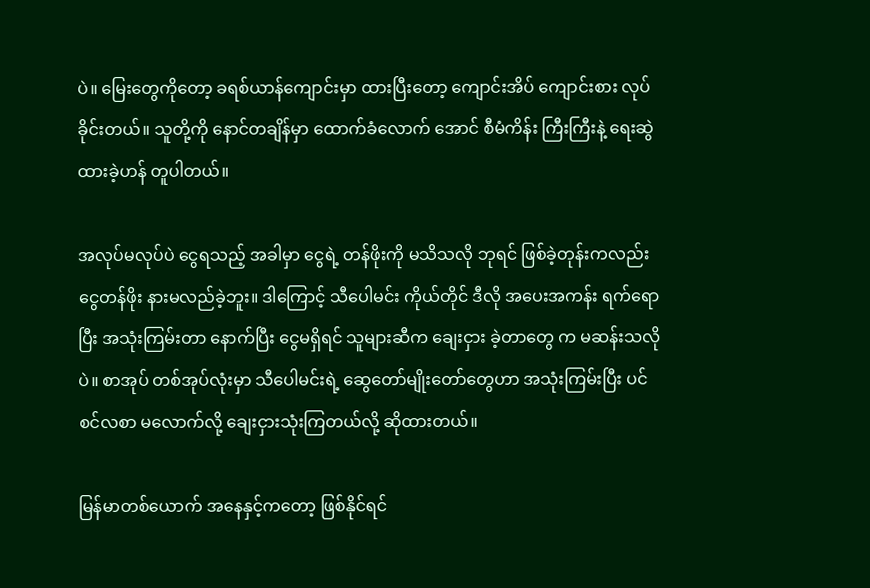ပဲ။ မြေးတွေကိုတော့ ခရစ်ယာန်ကျောင်းမှာ ထားပြီးတော့ ကျောင်းအိပ် ကျောင်းစား လုပ်ခိုင်းတယ်။ သူတို့ကို နောင်တချိန်မှာ ထောက်ခံလောက် အောင် စီမံကိန်း ကြီးကြီးနဲ့ ရေးဆွဲထားခဲ့ဟန် တူပါတယ်။

အလုပ်မလုပ်ပဲ ငွေရသည့် အခါမှာ ငွေရဲ့ တန်ဖိုးကို မသိသလို ဘုရင် ဖြစ်ခဲ့တုန်းကလည်း ငွေတန်ဖိုး နားမလည်ခဲ့ဘူး။ ဒါကြောင့် သီပေါမင်း ကိုယ်တိုင် ဒီလို အပေးအကန်း ရက်ရောပြီး အသုံးကြမ်းတာ နောက်ပြီး ငွေမရှိရင် သူများဆီက ချေးငှား ခဲ့တာတွေ က မဆန်းသလိုပဲ။ စာအုပ် တစ်အုပ်လုံးမှာ သီပေါမင်းရဲ့ ဆွေတော်မျိုးတော်တွေဟာ အသုံးကြမ်းပြီး ပင်စင်လစာ မလောက်လို့ ချေးငှားသုံးကြတယ်လို့ ဆိုထားတယ်။

မြန်မာတစ်ယောက် အနေနှင့်ကတော့ ဖြစ်နိုင်ရင်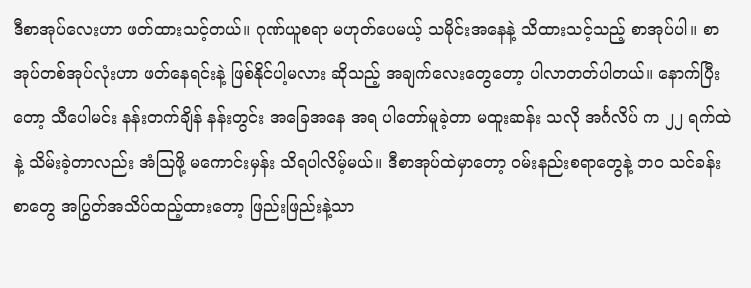ဒီစာအုပ်လေးဟာ ဖတ်ထားသင့်တယ်။ ဂုဏ်ယူစရာ မဟုတ်ပေမယ့် သမိုင်းအနေနဲ့ သိထားသင့်သည့် စာအုပ်ပါ။ စာအုပ်တစ်အုပ်လုံးဟာ ဖတ်နေရင်းနဲ့ ဖြစ်နိုင်ပါ့မလား ဆိုသည့် အချက်လေးတွေတော့ ပါလာတတ်ပါတယ်။ နောက်ပြီးတော့ သီပေါမင်း နန်းတက်ချိန် နန်းတွင်း အခြေအနေ အရ ပါတော်မူခဲ့တာ မထူးဆန်း သလို အင်္ဂလိပ် က ၂၂ ရက်ထဲနဲ့ သိမ်းခဲ့တာလည်း အံဩဖို့ မကောင်းမှန်း သိရပါလိမ့်မယ်။ ဒီစာအုပ်ထဲမှာတော့ ဝမ်းနည်းစရာတွေနဲ့ ဘဝ သင်ခန်းစာတွေ အပြွတ်အသိပ်ထည့်ထားတော့ ဖြည်းဖြည်းနဲ့သာ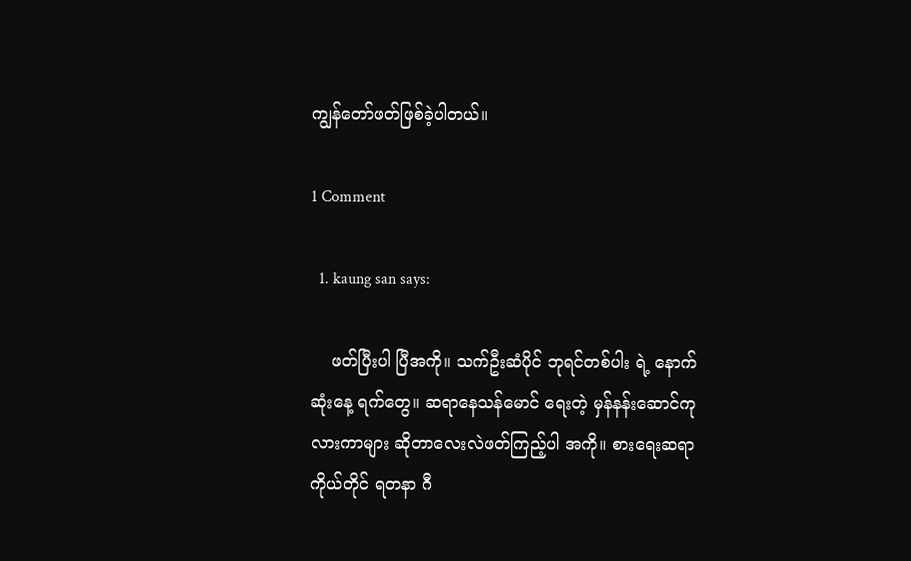ကျွန်တော်ဖတ်ဖြစ်ခဲ့ပါတယ်။

1 Comment

  1. kaung san says:

    ဖတ်ပြီးပါ ပြီအကို။ သက်ဦးဆံပိုင် ဘုရင်တစ်ပါး ရဲ့ နောက်ဆုံးနေ့ ရက်တွေ။ ဆရာနေသန်မောင် ရေးတဲ့ မှန်နန်းဆောင်ကုလားကာများ ဆိုတာလေးလဲဖတ်ကြည့်ပါ အကို။ စားရေးဆရာ ကိုယ်တိုင် ရတနာ ဂီ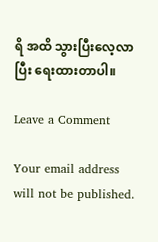ရိ အထိ သွားပြီးလေ့လာပြီး ရေးထားတာပါ။

Leave a Comment

Your email address will not be published.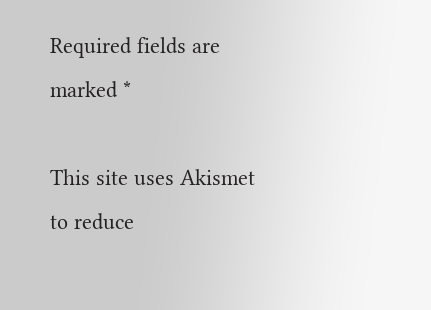Required fields are marked *

This site uses Akismet to reduce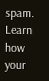spam. Learn how your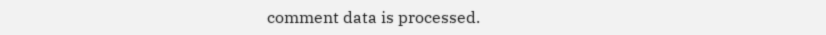comment data is processed.